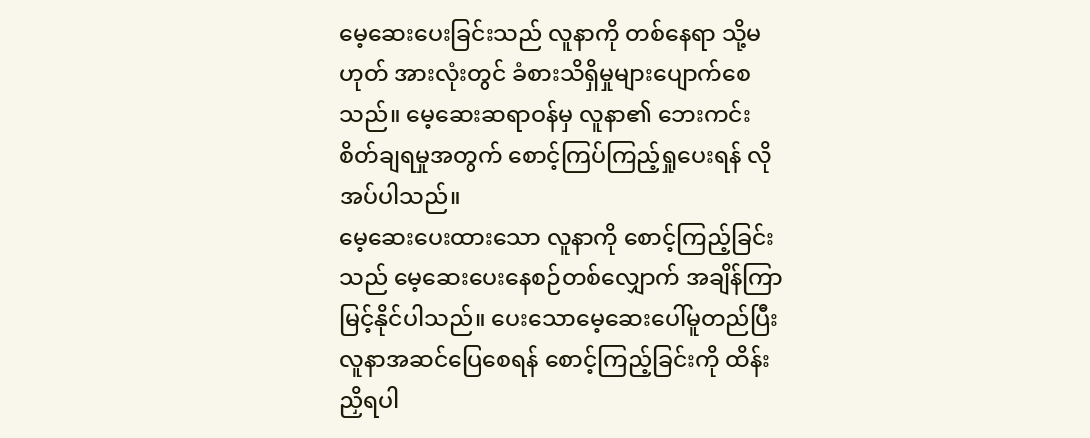မေ့ဆေးပေးခြင်းသည် လူနာကို တစ်နေရာ သို့မဟုတ် အားလုံးတွင် ခံစားသိရှိမှုများပျောက်စေသည်။ မေ့ဆေးဆရာဝန်မှ လူနာ၏ ဘေးကင်းစိတ်ချရမှုအတွက် စောင့်ကြပ်ကြည့်ရှုပေးရန် လိုအပ်ပါသည်။
မေ့ဆေးပေးထားသော လူနာကို စောင့်ကြည့်ခြင်းသည် မေ့ဆေးပေးနေစဉ်တစ်လျှောက် အချိန်ကြာမြင့်နိုင်ပါသည်။ ပေးသောမေ့ဆေးပေါ်မူတည်ပြီး လူနာအဆင်ပြေစေရန် စောင့်ကြည့်ခြင်းကို ထိန်းညှိရပါ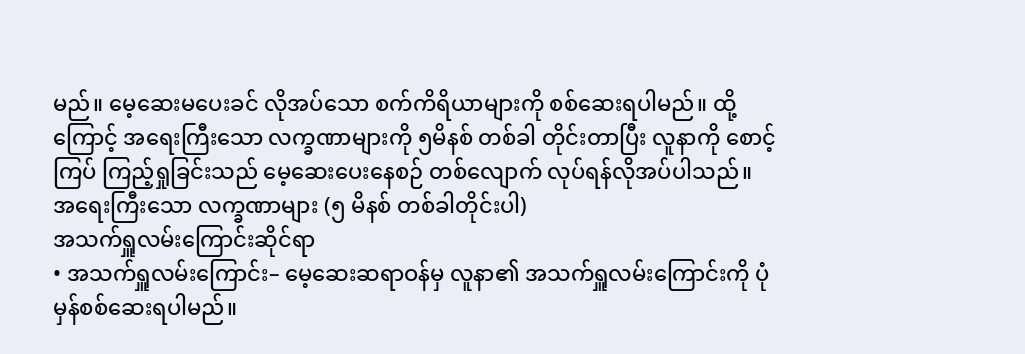မည်။ မေ့ဆေးမပေးခင် လိုအပ်သော စက်ကိရိယာများကို စစ်ဆေးရပါမည်။ ထို့ကြောင့် အရေးကြီးသော လက္ခဏာများကို ၅မိနစ် တစ်ခါ တိုင်းတာပြီး လူနာကို စောင့်ကြပ် ကြည့်ရှုခြင်းသည် မေ့ဆေးပေးနေစဉ် တစ်လျောက် လုပ်ရန်လိုအပ်ပါသည်။
အရေးကြီးသော လက္ခဏာများ (၅ မိနစ် တစ်ခါတိုင်းပါ)
အသက်ရှူလမ်းကြောင်းဆိုင်ရာ
• အသက်ရှူလမ်းကြောင်း– မေ့ဆေးဆရာဝန်မှ လူနာ၏ အသက်ရှူလမ်းကြောင်းကို ပုံမှန်စစ်ဆေးရပါမည်။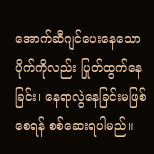အောက်ဆီဂျင်ပေးနေသော ပိုက်ကိုလည်း ပြုတ်ထွက်နေခြင်း၊ နေရာလွဲနေခြင်းမဖြစ်စေရန် စစ်ဆေးရပါမည်။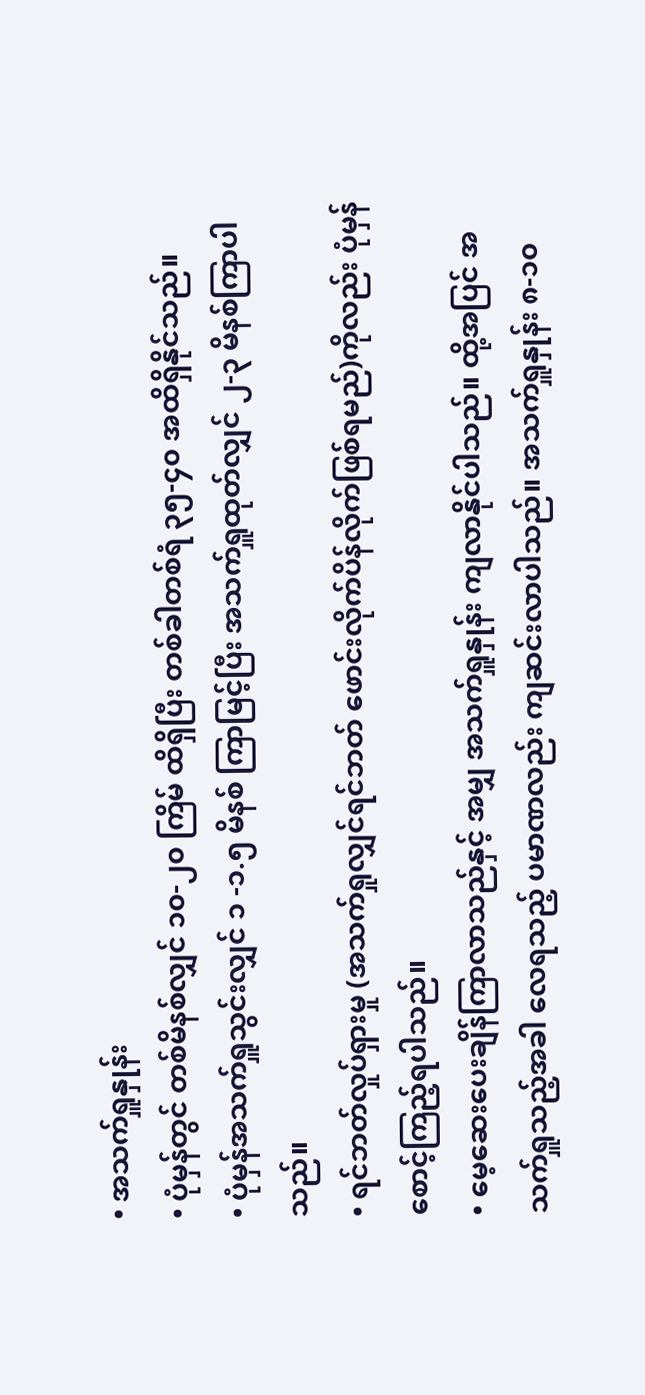• အသက်ရှူနှုန်း
• ပုံမှန်တွင် တစ်မိနစ်လျှင် ၁၀-၂၀ ကြိမ် ထိရှိပြီး တစ်ခါတစ်ရံ ၃၅-၄၀ အထိရှိနိုင်သည်။
• ပုံမှန်အသက်ရှူသွင်းလျှင် ၁ -၁.၅ မိနစ် ကြာမြင့်ပြီး အသက်ရှူထုတ်လျှင် ၂-၃ မိနစ်ကြာပါသည်။
• ရင်ဘတ်လှုပ်ရှားမှု (အသက်ရှုလျှင်ရင်ဘတ် ဖောင်းလိုက်ပိန်လိုက်ဖြစ်ရမည်)ကိုလည်း ပုံမှန်စောင့်ကြည့်ရပါသည်။
• မေ့ဆေးပေးချိန်ကြာလာသည်နှင့် အမျှ အသက်ရှူနှုန်း ကျလာနိုင်ပါသည်။ ထို့အပြင် အသက်ရှူသည့်အခါ လေရသည့် ပမာဏလည်း ကျဆင်းလာပါသည်။ အသက်ရှူနှုန်း ၈-၁၀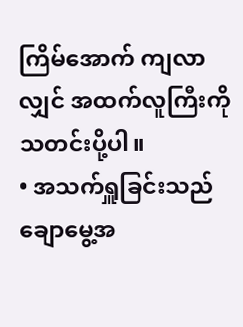ကြိမ်အောက် ကျလာလျှင် အထက်လူကြီးကို သတင်းပို့ပါ။
• အသက်ရှူခြင်းသည် ချောမွေ့အ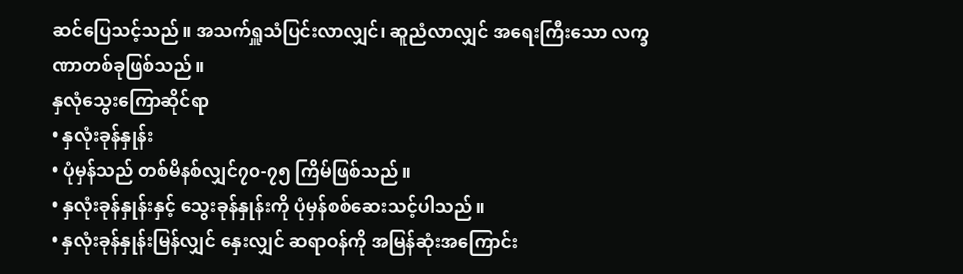ဆင်ပြေသင့်သည်။ အသက်ရှူသံပြင်းလာလျှင်၊ ဆူညံလာလျှင် အရေးကြီးသော လက္ခဏာတစ်ခုဖြစ်သည်။
နှလုံသွေးကြောဆိုင်ရာ
• နှလုံးခုန်နှုန်း
• ပုံမှန်သည် တစ်မိနစ်လျှင်၇၀-၇၅ ကြိမ်ဖြစ်သည်။
• နှလုံးခုန်နှုန်းနှင့် သွေးခုန်နှုန်းကို ပုံမှန်စစ်ဆေးသင့်ပါသည်။
• နှလုံးခုန်နှုန်းမြန်လျှင် နှေးလျှင် ဆရာဝန်ကို အမြန်ဆုံးအကြောင်း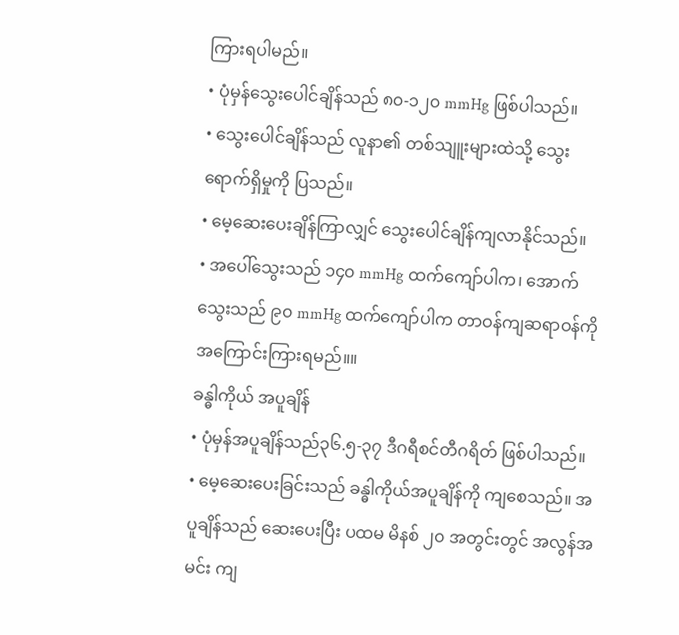ကြားရပါမည်။
• ပုံမှန်သွေးပေါင်ချိန်သည် ၈၀-၁၂၀ mmHg ဖြစ်ပါသည်။
• သွေးပေါင်ချိန်သည် လူနာ၏ တစ်သျူးများထဲသို့ သွေးရောက်ရှိမှုကို ပြသည်။
• မေ့ဆေးပေးချိန်ကြာလျှင် သွေးပေါင်ချိန်ကျလာနိုင်သည်။
• အပေါ်သွေးသည် ၁၄၀ mmHg ထက်ကျော်ပါက၊ အောက်သွေးသည် ၉၀ mmHg ထက်ကျော်ပါက တာဝန်ကျဆရာဝန်ကို အကြောင်းကြားရမည်။။
ခန္ဓါကိုယ် အပူချိန်
• ပုံမှန်အပူချိန်သည်၃၆.၅-၃၇ ဒီဂရီစင်တီဂရိတ် ဖြစ်ပါသည်။
• မေ့ဆေးပေးခြင်းသည် ခန္ဓါကိုယ်အပူချိန်ကို ကျစေသည်။ အပူချိန်သည် ဆေးပေးပြီး ပထမ မိနစ် ၂၀ အတွင်းတွင် အလွန်အမင်း ကျ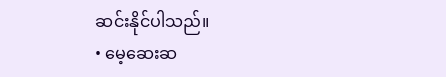ဆင်းနိုင်ပါသည်။
• မေ့ဆေးဆ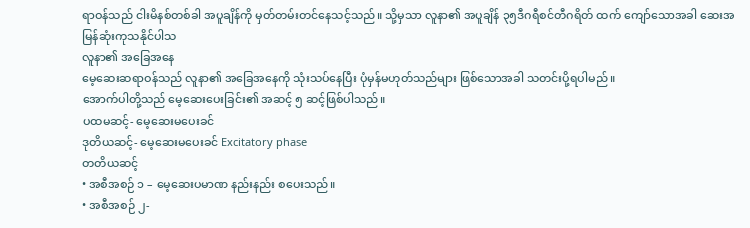ရာဝန်သည် ငါးမိနစ်တစ်ခါ အပူချိန်ကို မှတ်တမ်းတင်နေသင့်သည်။ သို့မှသာ လူနာ၏ အပူချိန် ၃၅ဒီဂရီစင်တီဂရိတ် ထက် ကျော်သောအခါ ဆေးအမြန်ဆုံးကုသနိုင်ပါသ
လူနာ၏ အခြေအနေ
မေ့ဆေးဆရာဝန်သည် လူနာ၏ အခြေအနေကို သုံးသပ်နေပြီး ပုံမှန်မဟုတ်သည်များ ဖြစ်သောအခါ သတင်းပို့ရပါမည်။
အောက်ပါတို့သည် မေ့ဆေးပေးခြင်း၏ အဆင့် ၅ ဆင့်ဖြစ်ပါသည်။
ပထမဆင့်- မေ့ဆေးမပေးခင်
ဒုတိယဆင့်- မေ့ဆေးမပေးခင် Excitatory phase
တတိယဆင့်
• အစီအစဉ် ၁ – မေ့ဆေးပမာဏ နည်းနည်း စပေးသည်။
• အစီအစဉ် ၂-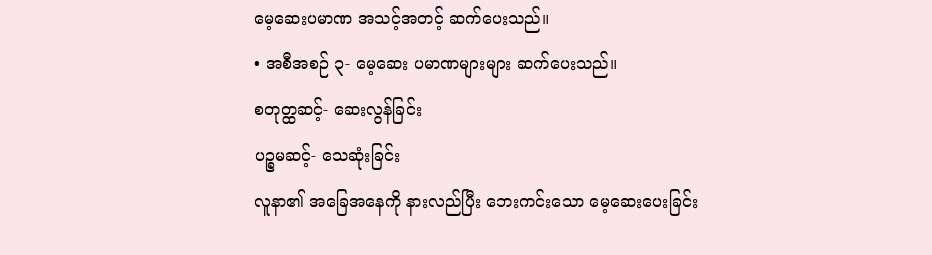မေ့ဆေးပမာဏ အသင့်အတင့် ဆက်ပေးသည်။
• အစီအစဉ် ၃- မေ့ဆေး ပမာဏများများ ဆက်ပေးသည်။
စတုတ္ထဆင့်- ဆေးလွန်ခြင်း
ပဉ္စမဆင့်- သေဆုံးခြင်း
လူနာ၏ အခြေအနေကို နားလည်ပြီး ဘေးကင်းသော မေ့ဆေးပေးခြင်း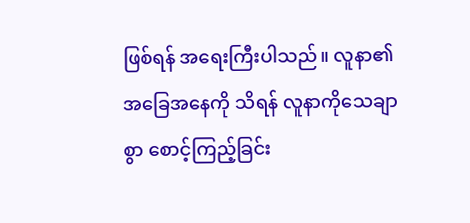ဖြစ်ရန် အရေးကြီးပါသည်။ လူနာ၏ အခြေအနေကို သိရန် လူနာကိုသေချာစွာ စောင့်ကြည့်ခြင်း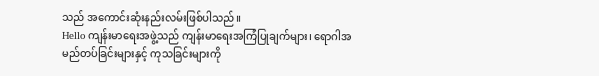သည် အကောင်းဆုံးနည်းလမ်းဖြစ်ပါသည်။
Hello ကျန်းမာရေးအဖွဲ့သည် ကျန်းမာရေးအကြံပြုချက်များ၊ ရောဂါအမည်တပ်ခြင်းများနှင့် ကုသခြင်းများကို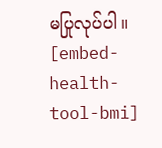မပြုလုပ်ပါ။
[embed-health-tool-bmi]